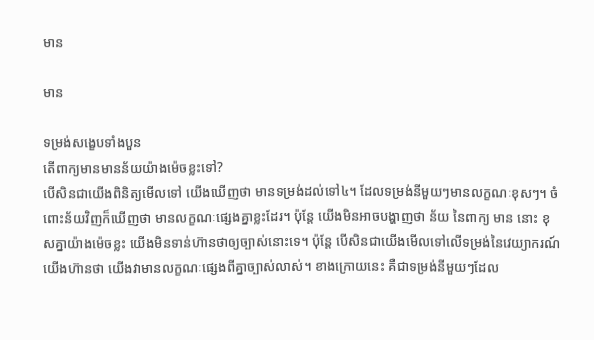មាន

មាន

ទម្រង់សង្ខេបទាំងបួន
តើពាក្យមានមានន័យយ៉ាងម៉េចខ្លះទៅ?
បើសិនជាយើងពិនិត្យមើលទៅ យើងឃើញថា មានទម្រង់ដល់ទៅ៤។ ដែលទម្រង់នីមួយៗមានលក្ខណៈខុសៗ។ ចំពោះន័យវិញក៏ឃើញថា មានលក្ខណៈផ្សេងគ្នាខ្លះដែរ។ ប៉ុន្តែ យើងមិនអាចបង្ហាញថា ន័យ នៃពាក្យ មាន នោះ ខុសគ្នាយ៉ាងម៉េចខ្លះ យើងមិនទាន់ហ៊ានថាឲ្យច្បាស់នោះទេ។ ប៉ុន្តែ បើសិនជាយើងមើលទៅលើទម្រង់នៃវេយ្យាករណ៍ យើងហ៊ានថា យើងវាមានលក្ខណៈផ្សេងពីគ្នាច្បាស់លាស់។ ខាងក្រោយនេះ គឺជាទម្រង់នីមួយៗដែល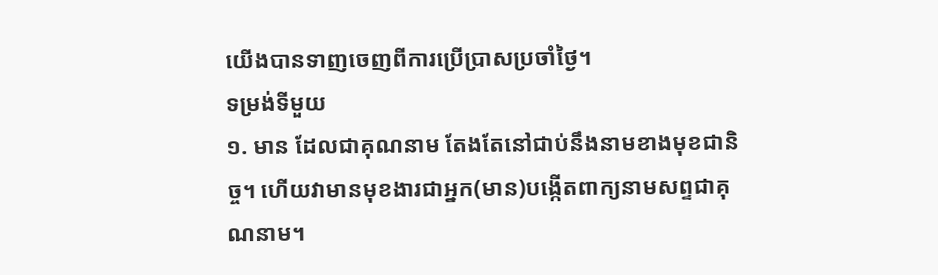យើងបានទាញចេញពីការប្រើប្រាសប្រចាំថ្ងៃ។
ទម្រង់ទីមួយ
១. មាន ដែលជាគុណនាម តែងតែនៅជាប់នឹងនាមខាងមុខជានិច្ច។ ហើយវាមានមុខងារជាអ្នក(មាន)បង្កើតពាក្យនាមសព្ទជាគុណនាម។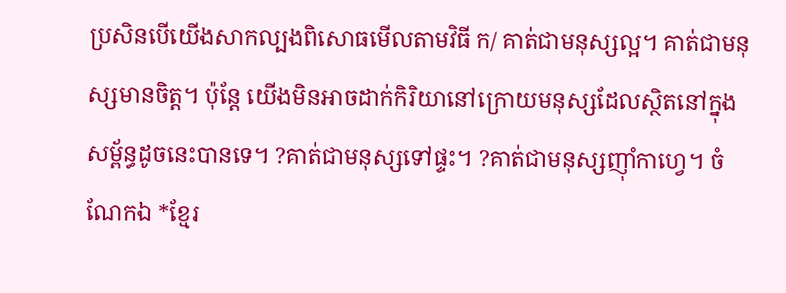ប្រសិនបើយើងសាកល្បងពិសោធមើលតាមវិធី ក/ គាត់ជាមនុស្សល្អ។ គាត់ជាមនុស្សមានចិត្ត។ ប៉ុន្តែ យើងមិនអាចដាក់កិរិយានៅក្រោយមនុស្សដែលស្ថិតនៅក្នុងសម្ព័ន្ធដូចនេះបានទេ។ ?គាត់ជាមនុស្សទៅផ្ទះ។ ?គាត់ជាមនុស្សញ៉ាំកាហ្វេ។ ចំណែកឯ *ខ្មែរ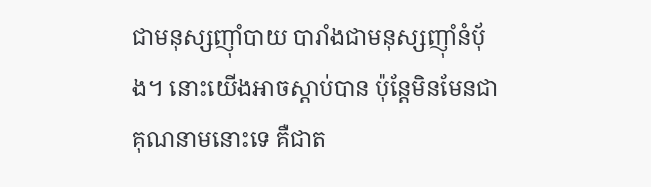ជាមនុស្សញ៉ាំបាយ បារាំងជាមនុស្សញ៉ាំនំប៉័ង។ នោះយើងអាចស្ដាប់បាន ប៉ុន្តែមិនមែនជាគុណនាមនោះទេ គឺជាត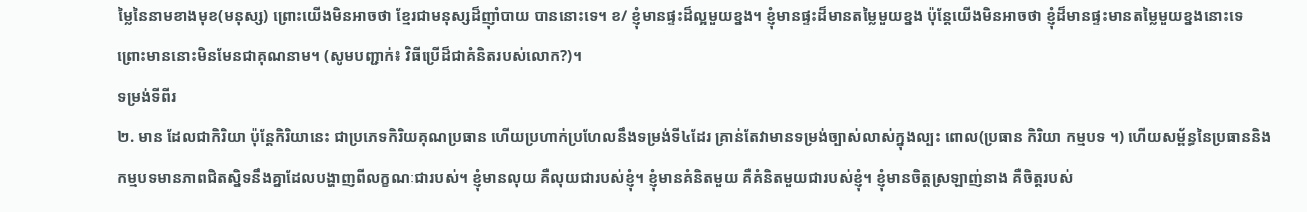ម្លៃនៃនាមខាងមុខ(មនុស្ស) ព្រោះយើងមិនអាចថា ខ្មែរជាមនុស្សដ៏ញ៉ាំបាយ បាននោះទេ។ ខ/ ខ្ញុំមានផ្ទះដ៏ល្អមួយខ្នង។ ខ្ញុំមានផ្ទះដ៏មានតម្លៃមួយខ្នង ប៉ុន្តែយើងមិនអាចថា ខ្ញុំដ៏មានផ្ទះមានតម្លៃមួយខ្នងនោះទេ ព្រោះមាននោះមិនមែនជាគុណនាម។ (សូមបញ្ជាក់៖ វិធីប្រើដ៏ជាគំនិតរបស់លោក?)។
ទម្រង់ទីពីរ
២. មាន ដែលជាកិរិយា ប៉ុន្តែកិរិយានេះ ជាប្រភេទកិរិយគុណប្រធាន ហើយប្រហាក់ប្រហែលនឹងទម្រង់ទី៤ដែរ គ្រាន់តែវាមានទម្រង់ច្បាស់លាស់ក្នុងល្បះ ពោល(ប្រធាន កិរិយា កម្មបទ ។) ហើយសម្ព័ន្ធនៃប្រធាននិងកម្មបទមានភាពជិតស្និទនឹងគ្នាដែលបង្ហាញពីលក្ខណៈជារបស់។ ខ្ញុំមានលុយ គឺលុយជារបស់ខ្ញុំ។ ខ្ញុំមានគំនិតមួយ គឺគំនិតមួយជារបស់ខ្ញុំ។ ខ្ញុំមានចិត្តស្រឡាញ់នាង គឺចិត្តរបស់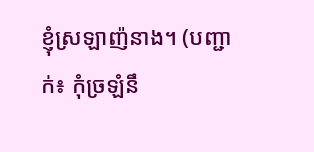ខ្ញុំស្រឡាញ៉នាង។ (បញ្ជាក់៖ កុំច្រឡំនឹ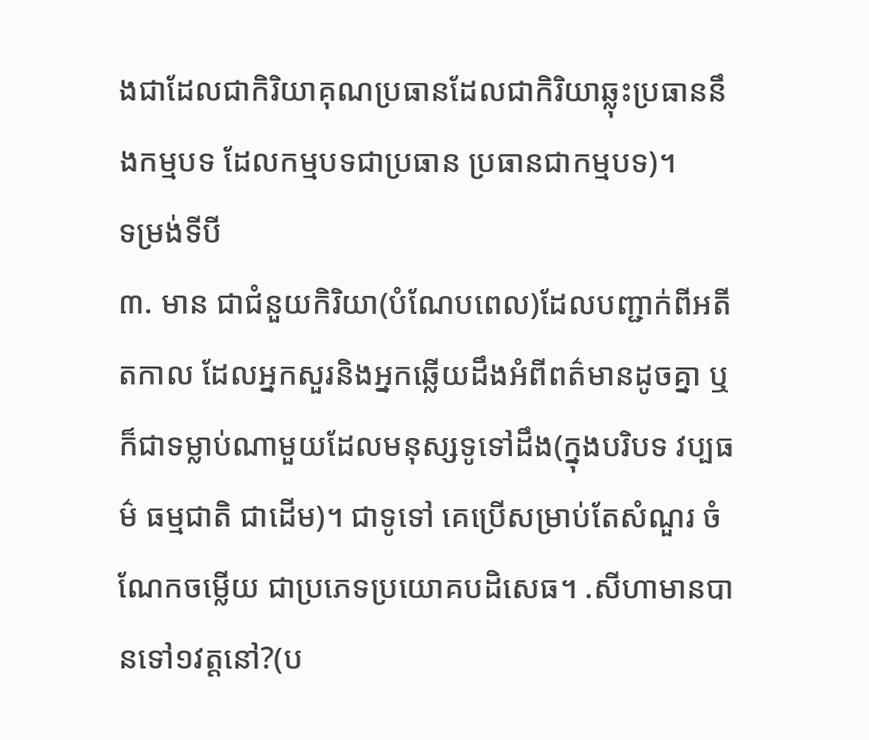ងជាដែលជាកិរិយាគុណប្រធានដែលជាកិរិយាឆ្លុះប្រធាននឹងកម្មបទ ដែលកម្មបទជាប្រធាន ប្រធានជាកម្មបទ)។
ទម្រង់ទីបី
៣. មាន ជាជំនួយកិរិយា(បំណែបពេល)ដែលបញ្ជាក់ពីអតីតកាល ដែលអ្នកសួរនិងអ្នកឆ្លើយដឹងអំពីពត៌មានដូចគ្នា ឬក៏ជាទម្លាប់ណាមួយដែលមនុស្សទូទៅដឹង(ក្នុងបរិបទ វប្បធម៌ ធម្មជាតិ ជាដើម)។ ជាទូទៅ គេប្រើសម្រាប់តែសំណួរ ចំណែកចម្លើយ ជាប្រភេទប្រយោគបដិសេធ។ .សីហាមានបានទៅ១វត្តនៅ?(ប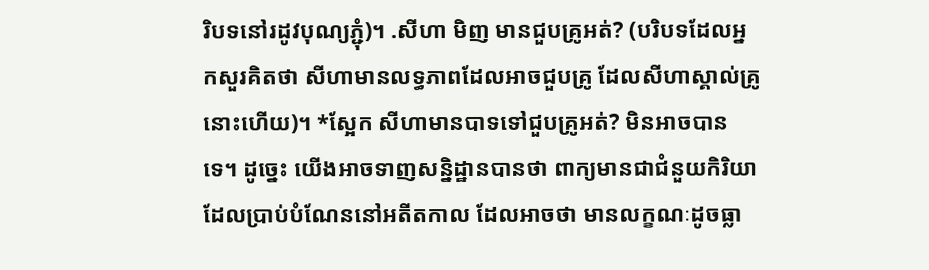រិបទនៅរដូវបុណ្យភ្ជុំ)។ .សីហា មិញ មានជួបគ្រូអត់? (បរិបទដែលអ្នកសួរគិតថា សីហាមានលទ្ធភាពដែលអាចជួបគ្រូ ដែលសីហាស្គាល់គ្រូនោះហើយ)។ *ស្អែក សីហាមានបាទទៅជួបគ្រូអត់? មិនអាចបានទេ។ ដូច្នេះ យើងអាចទាញសន្និដ្ឋានបានថា ពាក្យមានជាជំនួយកិរិយាដែលប្រាប់បំណែននៅអតីតកាល ដែលអាចថា មានលក្ខណៈដូចធ្លា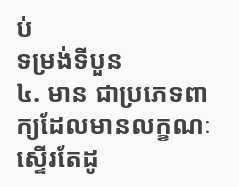ប់
ទម្រង់ទីបួន
៤. មាន ជាប្រភេទពាក្យដែលមានលក្ខណៈស្ទើរតែដូ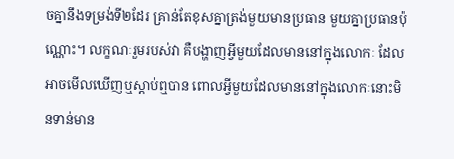ចគ្នានឹងទម្រង់ទី២ដែរ គ្រាន់តែខុសគ្នាត្រង់មួយមានប្រធាន មួយគ្នាប្រធានប៉ុណ្ណោះ។ លក្ខណៈរួមរបស់វា គឺបង្ហាញអ្វីមួយដែលមាននៅក្នុងលោកៈ ដែលអាចមើលឃើញឬស្ដាប់ឮបាន ពោលអ្វីមួយដែលមាននៅក្នុងលោកៈនោះមិនទាន់មាន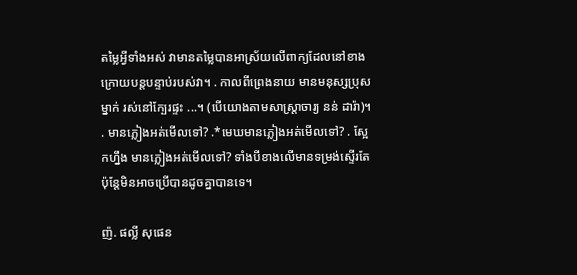តម្លៃអ្វីទាំងអស់ វាមានតម្លៃបានអាស្រ័យលើពាក្យដែលនៅខាងក្រោយបន្តបន្ទាប់របស់វា។ . កាលពីព្រេងនាយ មានមនុស្សប្រុសម្នាក់ រស់នៅក្បែរផ្ទះ ...។ (បើយោងតាមសាស្ត្រាចារ្យ នន់ ដារ៉ា)។
. មានភ្លៀងអត់មើលទៅ? .*មេឃមានភ្លៀងអត់មើលទៅ? . ស្អែកហ្នឹង មានភ្លៀងអត់មើលទៅ? ទាំងបីខាងលើមានទម្រង់ស្ទើរតែ ប៉ុន្តែមិនអាចប្រើបានដូចគ្នាបានទេ។

ញ៉. ផល្លី សុផេន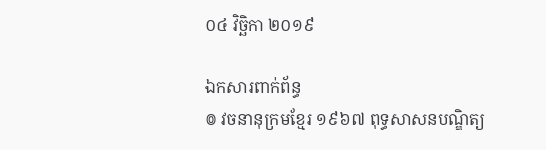០៤ វិច្ឆិកា ២០១៩

ឯកសារពាក់ព័ន្ធ
៙ វចនានុក្រមខ្មែរ ១៩៦៧ ពុទ្ធសាសនបណ្ឌិត្យ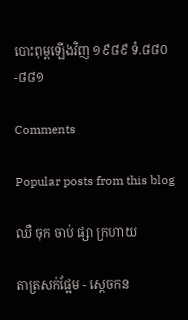បោះពុម្ពឡើងវិញ ១៩៨៩ ទំ.៨៨០-៨៨១

Comments

Popular posts from this blog

ឈឺ ចុក ចាប់ ផ្សា ក្រហាយ

តាត្រសក់ផ្អែម - ស្ដេចកន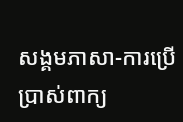សង្គមភាសា-ការប្រើប្រាស់ពាក្យ